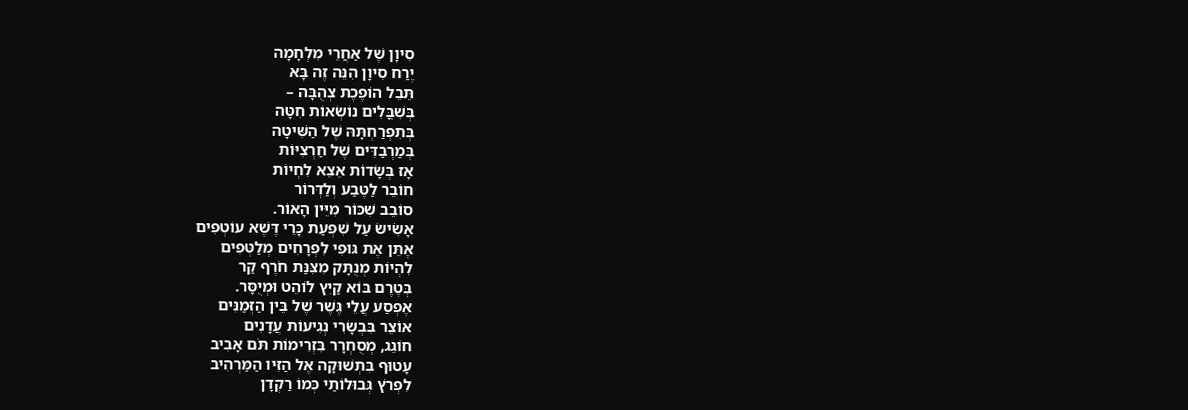סִיוָן שֶׁל אַחֲרֵי מִלְחָמָה
יֶרַח סִיוָן הִנֵּה זֶה בָּא
תֵּבֵל הוֹפֶכֶת צְהֻבָּה –
בְּשִׁבֳּלִים נוֹשְׂאוֹת חִטָּה
בְּתִפְרַחְתָּהּ שֶׁל הַשִּׁיטָה
בְּמַרְבַדִּים שֶׁל חַרְצִיּוֹת
אָז בְּשָׂדוֹת אֵצֵא לִחְיוֹת
חוֹבֵר לַטֶּבַע וְלַדְּרוֹר
סוֹבֵב שִׁכּוֹר מִיֵּין הָאוֹר.
אָשִׂישׂ עַל שִׁפְעַת כָּרֵי דֶּשֶׁא עוֹטְפִים
אֶתֵּן אֶת גּוּפִי לִפְרָחִים מְלַטְּפִים
לִהְיוֹת מְנֻתָּק מִצִּנַּת חֹרֶף קַר
בְּטֶרֶם בּוֹא קַיִץ לוֹהֵט וּמְיֻסָּר.
אֶפְסַע עֲלֵי גֶּשֶׁר שֶׁל בֵּין הַזְּמַנִּים
אוֹצֵר בִּבְשָׂרִי נְגִיעוֹת עֲדָנִים
חוֹגֵג, מְסֻחְרָר בִּזְרִימוֹת תֹּם אָבִיב
עָטוּף בִּתְשׁוּקָה אֶל הַזִּיו הַמַּרְהִיב
לִפְרֹץ גְּבוּלוֹתַי כְּמוֹ רַקְדָן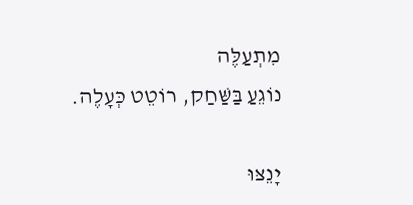מִתְעַלֶּה
נוֹגֵעַ בַּשַּׁחַק, רוֹטֵט כְּעָלֶה.

יָנֵצּוּ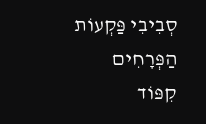סְבִיבִי פַּקְעוֹת הַפְּרָחִים
קִפּוֹד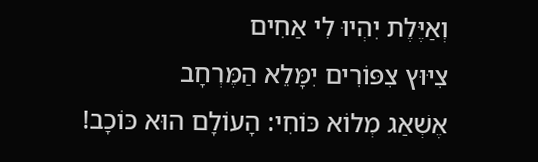וְאַיֶּלֶת יִהְיוּ לִי אַחִים
צִיּוּץ צִפּוֹרִים יִמָּלֵא הַמֶּרְחָב
אֶשְׁאַג מְלוֹא כּוֹחִי: הָעוֹלָם הוּא כּוֹכָב!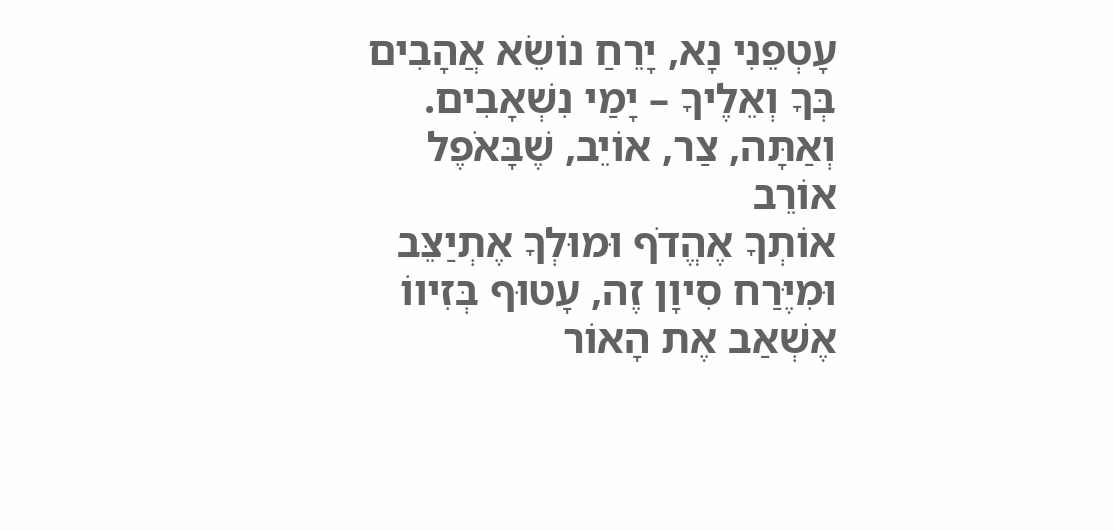עָטְפֵנִי נָא, יָרֵחַ נוֹשֵׂא אֲהָבִים
בְּךָ וְאֵלֶיךָ – יָמַי נִשְׁאָבִים.
וְאַתָּה, צַר, אוֹיֵב, שֶׁבָּאֹפֶל אוֹרֵב
אוֹתְךָ אֶהֱדֹף וּמוּלְךָ אֶתְיַצֵּב
וּמִיֶּרַח סִיוָן זֶה, עָטוּף בְּזִיווֹ
אֶשְׁאַב אֶת הָאוֹר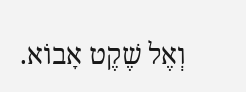וְאֶל שֶׁקֶט אָבוֹא.